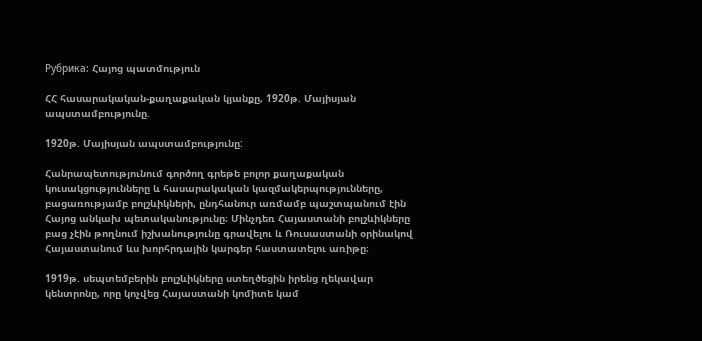Рубрика: Հայոց պատմություն

ՀՀ հասարակական-քաղաքական կյանքը, 1920թ. Մայիսյան ապստամբությունը.

1920թ. Մայիսյան ապստամբությունը:

Հանրապետությունում գործող գրեթե բոլոր քաղաքական կուսակցությունները և հասարակական կազմակերպությունները, բացառությամբ բոլշևիկների, ընդհանուր առմամբ պաշտպանում էին Հայոց անկախ պետականությունը։ Մինչդեռ Հայաստանի բոլշևիկները բաց չէին թողնում իշխանությունը գրավելու և Ռուսաստանի օրինակով Հայաստանում ևս խորհրդային կարգեր հաստատելու առիթը։

1919թ. սեպտեմբերին բոլշևիկները ստեղծեցին իրենց ղեկավար կենտրոնը, որը կոչվեց Հայաստանի կոմիտե կամ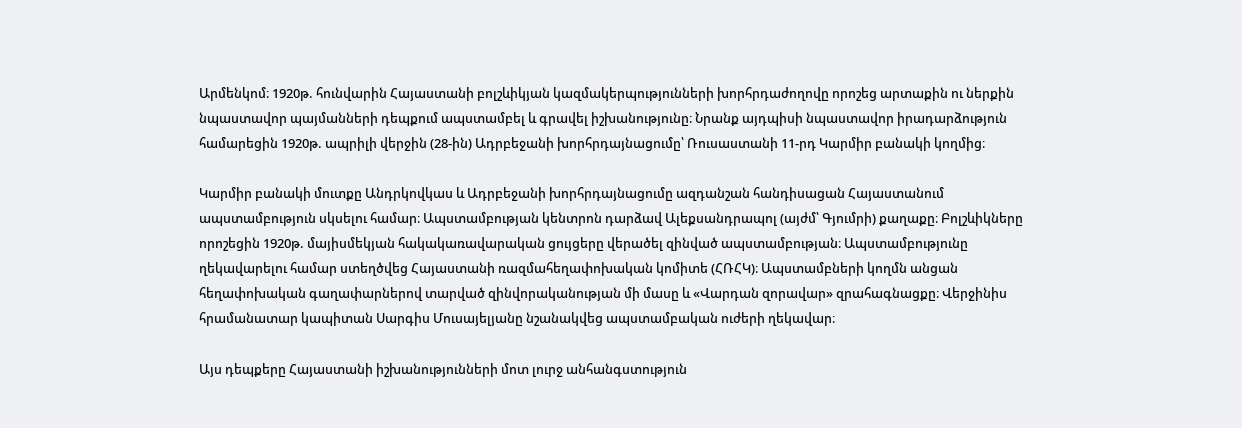Արմենկոմ։ 1920թ. հունվարին Հայաստանի բոլշևիկյան կազմակերպությունների խորհրդաժողովը որոշեց արտաքին ու ներքին նպաստավոր պայմանների դեպքում ապստամբել և գրավել իշխանությունը։ Նրանք այդպիսի նպաստավոր իրադարձություն համարեցին 1920թ. ապրիլի վերջին (28-ին) Ադրբեջանի խորհրդայնացումը՝ Ռուսաստանի 11-րդ Կարմիր բանակի կողմից։

Կարմիր բանակի մուտքը Անդրկովկաս և Ադրբեջանի խորհրդայնացումը ազդանշան հանդիսացան Հայաստանում ապստամբություն սկսելու համար։ Ապստամբության կենտրոն դարձավ Ալեքսանդրապոլ (այժմ՝ Գյումրի) քաղաքը։ Բոլշևիկները որոշեցին 1920թ. մայիսմեկյան հակակառավարական ցույցերը վերածել զինված ապստամբության։ Ապստամբությունը ղեկավարելու համար ստեղծվեց Հայաստանի ռազմահեղափոխական կոմիտե (ՀՌՀԿ)։ Ապստամբների կողմն անցան հեղափոխական գաղափարներով տարված զինվորականության մի մասը և «Վարդան զորավար» զրահագնացքը։ Վերջինիս հրամանատար կապիտան Սարգիս Մուսայելյանը նշանակվեց ապստամբական ուժերի ղեկավար։

Այս դեպքերը Հայաստանի իշխանությունների մոտ լուրջ անհանգստություն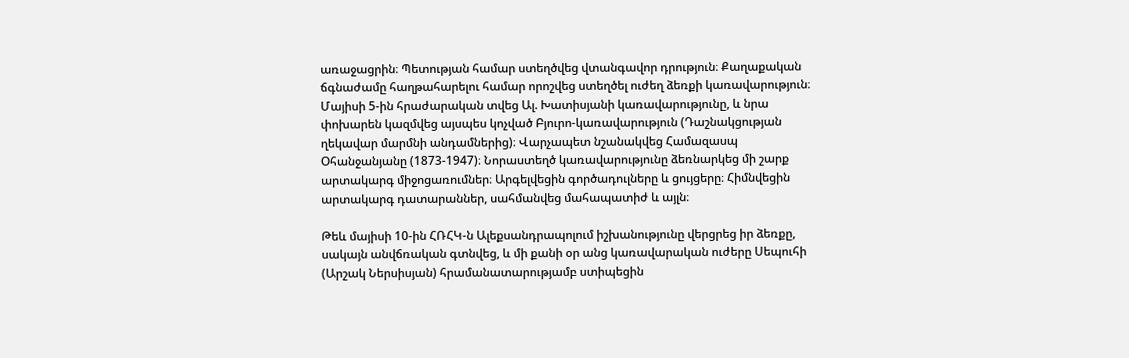առաջացրին։ Պետության համար ստեղծվեց վտանգավոր դրություն։ Քաղաքական ճգնաժամը հաղթահարելու համար որոշվեց ստեղծել ուժեղ ձեռքի կառավարություն։ Մայիսի 5-ին հրաժարական տվեց Ալ. Խատիսյանի կառավարությունը, և նրա փոխարեն կազմվեց այսպես կոչված Բյուրո-կառավարություն (Դաշնակցության ղեկավար մարմնի անդամներից)։ Վարչապետ նշանակվեց Համազասպ Օհանջանյանը (1873-1947)։ Նորաստեղծ կառավարությունը ձեռնարկեց մի շարք արտակարգ միջոցառումներ։ Արգելվեցին գործադուլները և ցույցերը։ Հիմնվեցին արտակարգ դատարաններ, սահմանվեց մահապատիժ և այլն։

Թեև մայիսի 10-ին ՀՌՀԿ-ն Ալեքսանդրապոլում իշխանությունը վերցրեց իր ձեռքը, սակայն անվճռական գտնվեց, և մի քանի օր անց կառավարական ուժերը Սեպուհի (Արշակ Ներսիսյան) հրամանատարությամբ ստիպեցին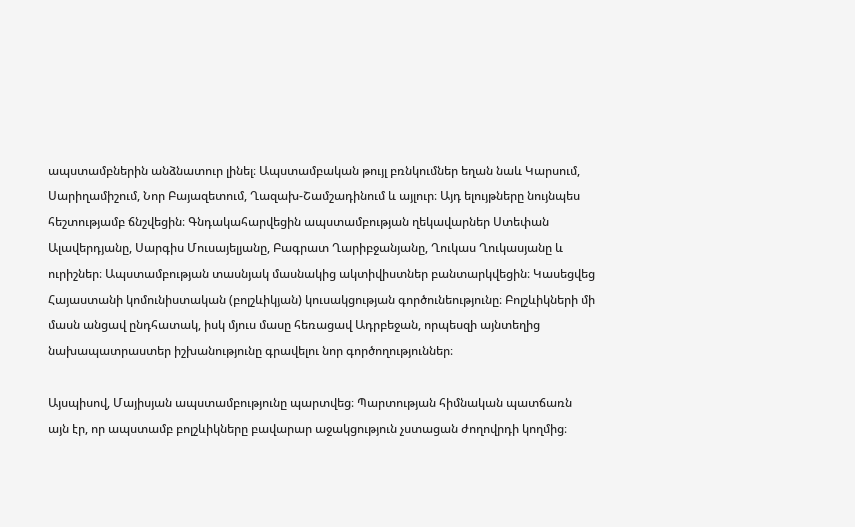ապստամբներին անձնատուր լինել։ Ապստամբական թույլ բռնկումներ եղան նաև Կարսում, Սարիղամիշում, Նոր Բայազետում, Ղազախ-Շամշադինում և այլուր։ Այդ ելույթները նույնպես հեշտությամբ ճնշվեցին։ Գնդակահարվեցին ապստամբության ղեկավարներ Ստեփան Ալավերդյանը, Սարգիս Մուսայելյանը, Բագրատ Ղարիբջանյանը, Ղուկաս Ղուկասյանը և ուրիշներ։ Ապստամբության տասնյակ մասնակից ակտիվիստներ բանտարկվեցին։ Կասեցվեց Հայաստանի կոմունիստական (բոլշևիկյան) կուսակցության գործունեությունը։ Բոլշևիկների մի մասն անցավ ընդհատակ, իսկ մյուս մասը հեռացավ Ադրբեջան, որպեսզի այնտեղից նախապատրաստեր իշխանությունը գրավելու նոր գործողություններ։

Այսպիսով, Մայիսյան ապստամբությունը պարտվեց։ Պարտության հիմնական պատճառն այն էր, որ ապստամբ բոլշևիկները բավարար աջակցություն չստացան ժողովրդի կողմից։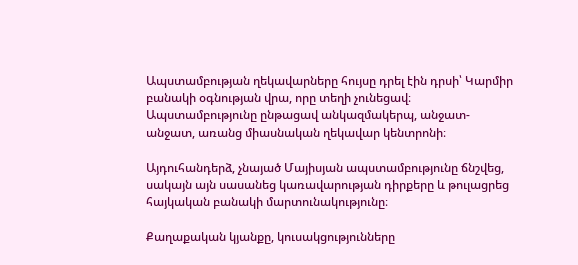Ապստամբության ղեկավարները հույսը դրել էին դրսի՝ Կարմիր բանակի օգնության վրա, որը տեղի չունեցավ։ Ապստամբությունը ընթացավ անկազմակերպ, անջատ-անջատ, առանց միասնական ղեկավար կենտրոնի։

Այդուհանդերձ, չնայած Մայիսյան ապստամբությունը ճնշվեց, սակայն այն սասանեց կառավարության դիրքերը և թուլացրեց հայկական բանակի մարտունակությունը։

Քաղաքական կյանքը, կուսակցությունները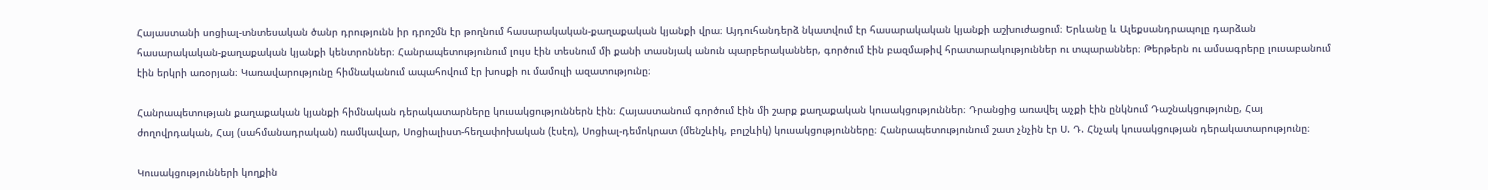Հայաստանի սոցիալ-տնտեսական ծանր դրությունն իր դրոշմն էր թողնում հասարակական-քաղաքական կյանքի վրա։ Այդուհանդերձ նկատվում էր հասարակական կյանքի աշխուժացում։ Երևանը և Ալեքսանդրապոլը դարձան հասարակական-քաղաքական կյանքի կենտրոններ։ Հանրապետությունում լույս էին տեսնում մի քանի տասնյակ անուն պարբերականներ, գործում էին բազմաթիվ հրատարակություններ ու տպարաններ։ Թերթերն ու ամսագրերը լուսաբանում էին երկրի առօրյան։ Կառավարությունը հիմնականում ապահովում էր խոսքի ու մամուլի ազատությունը։

Հանրապետության քաղաքական կյանքի հիմնական դերակատարները կուսակցություններն էին։ Հայաստանում գործում էին մի շարք քաղաքական կուսակցություններ։ Դրանցից առավել աչքի էին ընկնում Դաշնակցությունը, Հայ ժողովրդական, Հայ (սահմանադրական) ռամկավար, Սոցիալիստ-հեղափոխական (էսէռ), Սոցիալ-դեմոկրատ (մենշևիկ, բոլշևիկ) կուսակցությունները։ Հանրապետությունում շատ չնչին էր Ս. Դ. Հնչակ կուսակցության դերակատարությունը։

Կուսակցությունների կողքին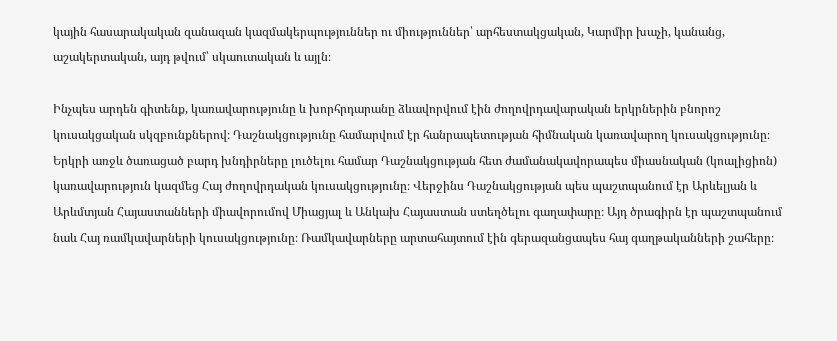կային հասարակական զանազան կազմակերպություններ ու միություններ՝ արհեստակցական, Կարմիր խաչի, կանանց, աշակերտական, այդ թվում՝ սկաուտական և այլն։

Ինչպես արդեն գիտենք, կառավարությունը և խորհրդարանը ձևավորվում էին ժողովրդավարական երկրներին բնորոշ կուսակցական սկզբունքներով։ Դաշնակցությունը համարվում էր հանրապետության հիմնական կառավարող կուսակցությունը։ Երկրի առջև ծառացած բարդ խնդիրները լուծելու համար Դաշնակցության հետ ժամանակավորապես միասնական (կոալիցիոն) կառավարություն կազմեց Հայ ժողովրդական կուսակցությունը։ Վերջինս Դաշնակցության պես պաշտպանում էր Արևելյան և Արևմտյան Հայաստանների միավորումով Միացյալ և Անկախ Հայաստան ստեղծելու գաղափարը։ Այդ ծրագիրն էր պաշտպանում նաև Հայ ռամկավարների կուսակցությունը։ Ռամկավարները արտահայտում էին գերազանցապես հայ գաղթականների շահերը։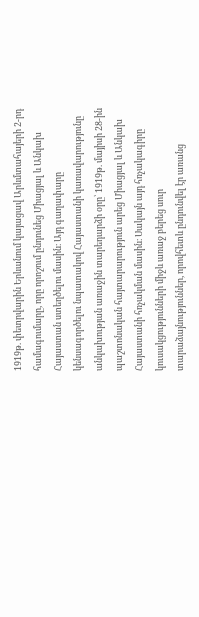1919թ. փետրվարին Երևանում կայացավ Արևմտահայերի 2-րդ համագումարը, որը որոշում ընդունեց Միացյալ և Անկախ Հայաստան ստեղծելու մասին։ Այդ գաղափարը կենսագործելու նպատակով Հայաստանի կառավարությունը անկախության առաջին տարեդարձի օրը՝ 1919թ. մայիսի 28-ին պաշտոնական հայտարարություն արեց Միացյալ և Անկախ Հայաստանի հռչակման մասին։ Սակայն այդ հռչակագիրը կուսակցությունների միջև առաջ բերեց սուր տարաձայնություններ, որովհետև ընդունվել էր առանց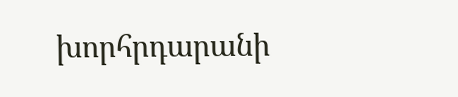խորհրդարանի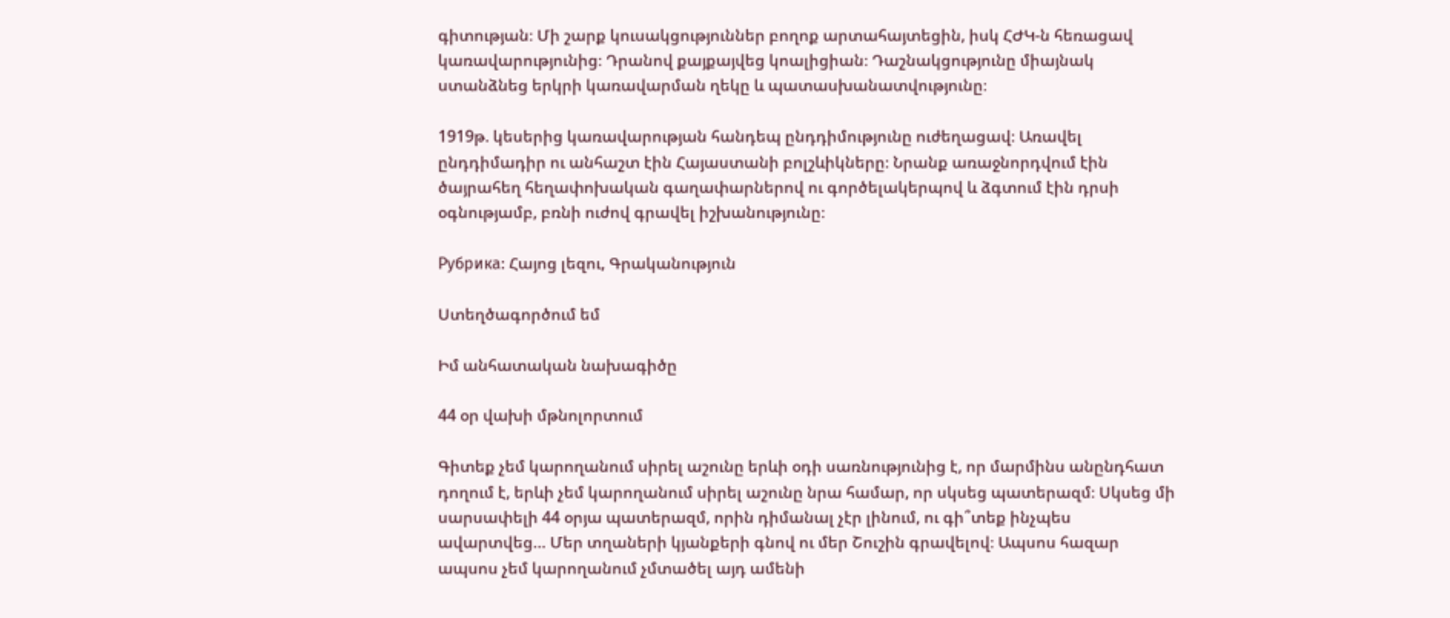գիտության։ Մի շարք կուսակցություններ բողոք արտահայտեցին, իսկ ՀԺԿ-ն հեռացավ կառավարությունից։ Դրանով քայքայվեց կոալիցիան։ Դաշնակցությունը միայնակ ստանձնեց երկրի կառավարման ղեկը և պատասխանատվությունը։

1919թ. կեսերից կառավարության հանդեպ ընդդիմությունը ուժեղացավ։ Առավել ընդդիմադիր ու անհաշտ էին Հայաստանի բոլշևիկները։ Նրանք առաջնորդվում էին ծայրահեղ հեղափոխական գաղափարներով ու գործելակերպով և ձգտում էին դրսի օգնությամբ, բռնի ուժով գրավել իշխանությունը։

Рубрика: Հայոց լեզու, Գրականություն

Ստեղծագործում եմ

Իմ անհատական նախագիծը

44 օր վախի մթնոլորտում

Գիտեք չեմ կարողանում սիրել աշունը երևի օդի սառնությունից է, որ մարմինս անընդհատ դողում է, երևի չեմ կարողանում սիրել աշունը նրա համար, որ սկսեց պատերազմ։ Սկսեց մի սարսափելի 44 օրյա պատերազմ, որին դիմանալ չէր լինում, ու գի՞տեք ինչպես ավարտվեց… Մեր տղաների կյանքերի գնով ու մեր Շուշին գրավելով։ Ապսոս հազար ապսոս չեմ կարողանում չմտածել այդ ամենի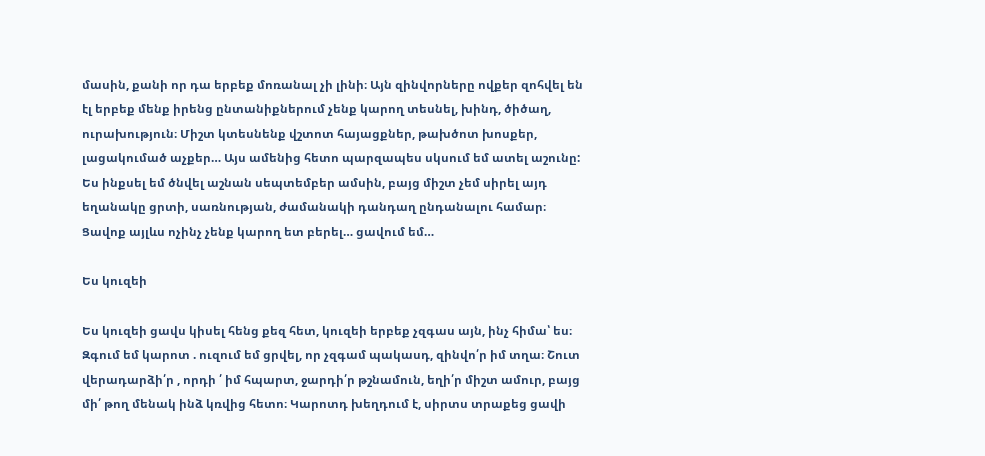մասին, քանի որ դա երբեք մոռանալ չի լինի։ Այն զինվորները ովքեր զոհվել են էլ երբեք մենք իրենց ընտանիքներում չենք կարող տեսնել, խինդ, ծիծաղ, ուրախություն։ Միշտ կտեսնենք վշտոտ հայացքներ, թախծոտ խոսքեր, լացակումած աչքեր… Այս ամենից հետո պարզապես սկսում եմ ատել աշունը: Ես ինքսել եմ ծնվել աշնան սեպտեմբեր ամսին, բայց միշտ չեմ սիրել այդ եղանակը ցրտի, սառնության, ժամանակի դանդաղ ընդանալու համար։ Ցավոք այլևս ոչինչ չենք կարող ետ բերել… ցավում եմ…

Ես կուզեի

Ես կուզեի ցավս կիսել հենց քեզ հետ, կուզեի երբեք չզգաս այն, ինչ հիմա՝ ես։ Զգում եմ կարոտ . ուզում եմ ցրվել, որ չզգամ պակասդ, զինվո՛ր իմ տղա։ Շուտ վերադարձի՛ր , որդի ՛ իմ հպարտ, ջարդի՛ր թշնամուն, եղի՛ր միշտ ամուր, բայց մի՛ թող մենակ ինձ կռվից հետո։ Կարոտդ խեղդում է, սիրտս տրաքեց ցավի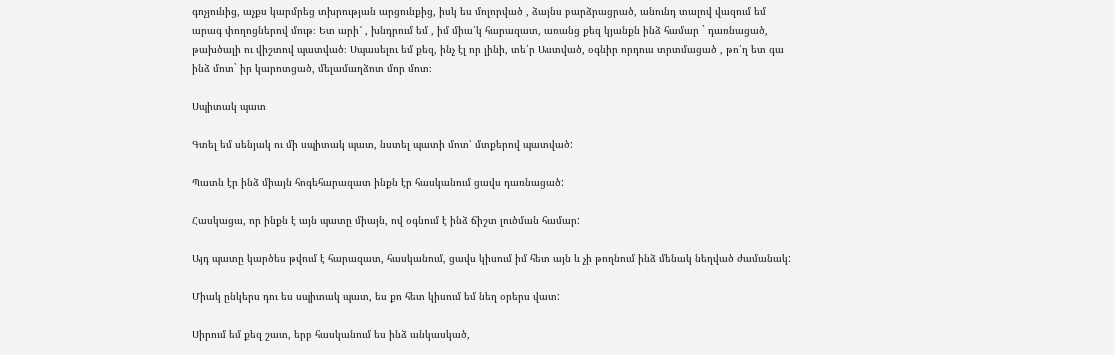գոչյունից, աչքս կարմրեց տխրության արցունքից, իսկ ես մոլորված , ձայնս բարձրացրած, անունդ տալով վազում եմ արագ փողոցներով մութ։ Ետ արի՜ , խնդրում եմ , իմ միա՛կ հարազատ, առանց քեզ կյանքն ինձ համար ` դառնացած, թախծալի ու վիշտով պատված։ Սպասելու եմ քեզ, ինչ էլ որ լինի, տե՛ր Աստված, օգնիր որդուս տրտմացած , թո՛ղ ետ գա ինձ մոտ` իր կարոտցած, մելամաղձոտ մոր մոտ։

Սպիտակ պատ

Գտել եմ սենյակ ու մի սպիտակ պատ, նստել պատի մոտ՝ մտքերով պատված:

Պատն էր ինձ միայն հոգեհարազատ ինքն էր հասկանում ցավս դառնացած:

Հասկացա, որ ինքն է այն պատը միայն, ով օգնում է ինձ ճիշտ լուծման համար:

Այդ պատը կարծես թվում է հարազատ, հասկանում, ցավս կիսում իմ հետ այն և չի թողնում ինձ մենակ նեղված ժամանակ:

Միակ ընկերս դու ես սպիտակ պատ, ես քո հետ կիսում եմ նեղ օրերս վատ:

Սիրում եմ քեզ շատ, երբ հասկանում ես ինձ անկասկած,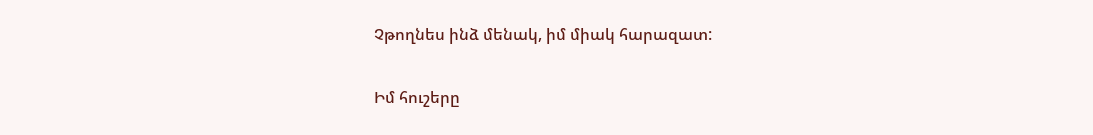Չթողնես ինձ մենակ, իմ միակ հարազատ:

Իմ հուշերը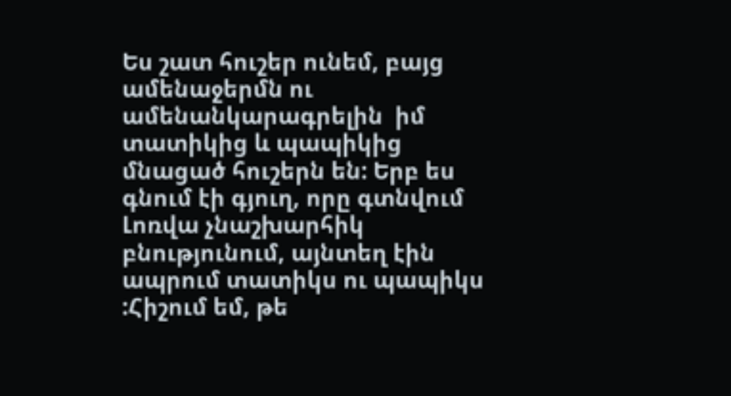Ես շատ հուշեր ունեմ, բայց ամենաջերմն ու ամենանկարագրելին  իմ տատիկից և պապիկից մնացած հուշերն են: Երբ ես գնում էի գյուղ, որը գտնվում Լոռվա չնաշխարհիկ բնությունում, այնտեղ էին ապրում տատիկս ու պապիկս :Հիշում եմ, թե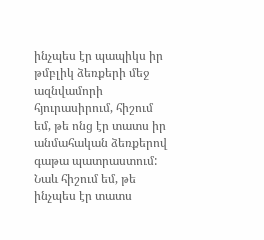ինչպես էր պապիկս իր թմբլիկ ձեռքերի մեջ ազնվամորի հյուրասիրում, հիշում եմ, թե ոնց էր տատս իր անմահական ձեռքերով գաթա պատրաստում: Նաև հիշում եմ, թե ինչպես էր տատս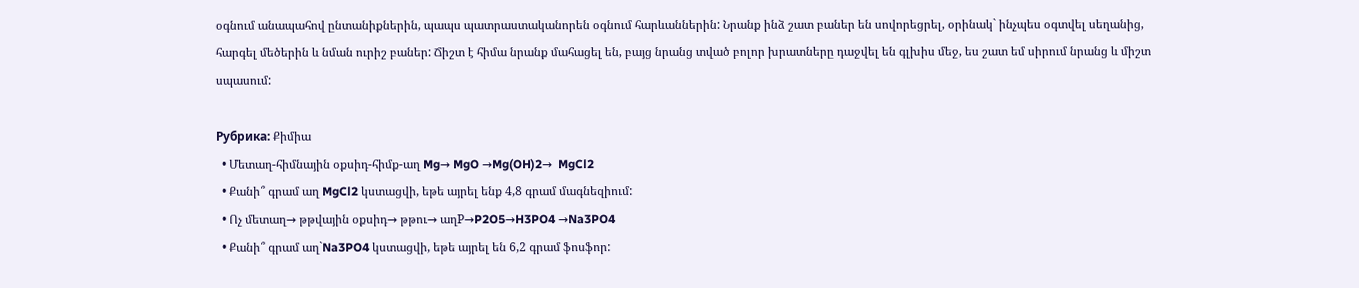օգնում անապահով ընտանիքներին, պապս պատրաստականորեն օգնում հարևաններին: Նրանք ինձ շատ բաներ են սովորեցրել, օրինակ` ինչպես օգտվել սեղանից, հարգել մեծերին և նման ուրիշ բաներ: Ճիշտ է հիմա նրանք մահացել են, բայց նրանց տված բոլոր խրատները դաջվել են գլխիս մեջ, ես շատ եմ սիրում նրանց և միշտ սպասում:

Рубрика: Քիմիա
  • Մետաղ-հիմնային օքսիդ-հիմք-աղ Mg→ MgO →Mg(OH)2→  MgCl2
  • Քանի՞ գրամ աղ MgCl2 կստացվի, եթե այրել ենք 4,8 գրամ մագնեզիում:
  • Ոչ մետաղ→ թթվային օքսիդ→ թթու→ աղP→P2O5→H3PO4 →Na3PO4
  • Քանի՞ գրամ աղ`Na3PO4 կստացվի, եթե այրել են 6,2 գրամ ֆոսֆոր: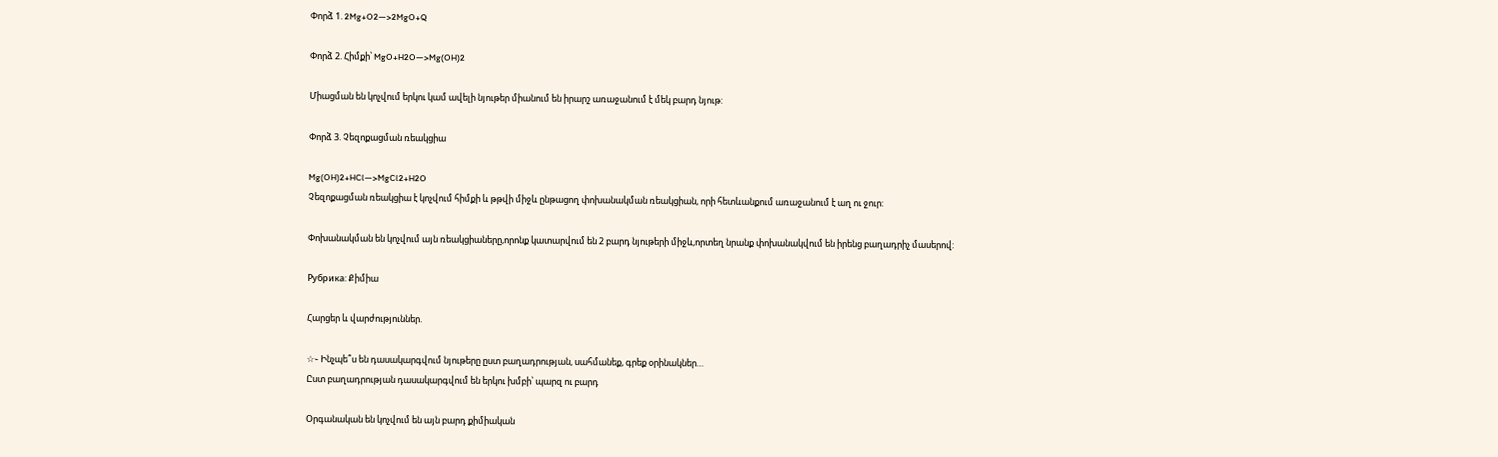Փորձ 1. 2Mg+O2—>2MgO+Q

Փորձ 2. Հիմքի՝ MgO+H2O—>Mg(OH)2

Միացման են կոչվում երկու կամ ավելի նյութեր միանում են իրարշ առաջանում է մեկ բարդ նյութ:

Փորձ 3. Չեզոքացման ռեակցիա

Mg(OH)2+HCl—>MgCl2+H2O
Չեզոքացման ռեակցիա է կոչվում հիմքի և թթվի միջև ընթացող փոխանակման ռեակցիան, որի հետևանքում առաջանում է աղ ու ջուր:

Փոխանակման են կոչվում այն ռեակցիաները,որոնք կատարվում են 2 բարդ նյութերի միջև,որտեղ նրանք փոխանակվում են իրենց բաղադրիչ մասերով:

Рубрика: Քիմիա

Հարցեր և վարժություններ.

☆֊ Ինչպե՞ս են դասակարգվում նյութերը ըստ բաղադրության, սահմանեք, գրեք օրինակներ…
Ըստ բաղադրության դասակարգվում են երկու խմբի՝ պարզ ու բարդ

Օրգանական են կոչվում են այն բարդ քիմիական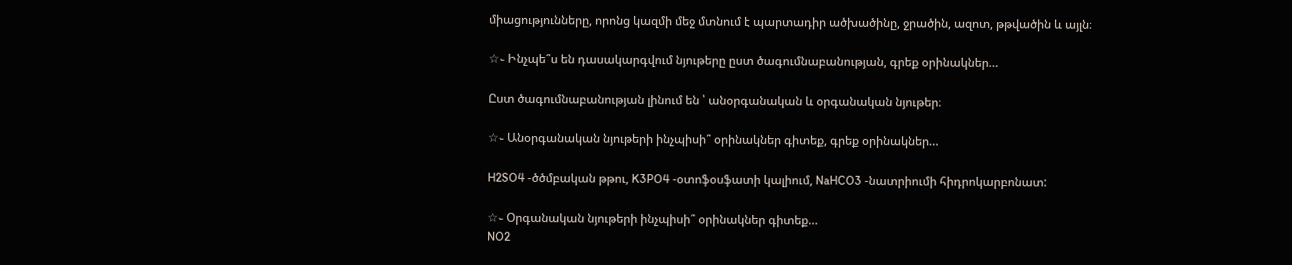միացությունները, որոնց կազմի մեջ մտնում է պարտադիր ածխածինը, ջրածին, ազոտ, թթվածին և այլն։

☆֊ Ինչպե՞ս են դասակարգվում նյութերը ըստ ծագումնաբանության, գրեք օրինակներ…

Ըստ ծագումնաբանության լինում են ՝ անօրգանական և օրգանական նյութեր։

☆֊ Անօրգանական նյութերի ինչպիսի՞ օրինակներ գիտեք, գրեք օրինակներ…

H2SO4 -ծծմբական թթու, K3PO4 -օտոֆօսֆատի կալիում, NaHCO3 -նատրիումի հիդրոկարբոնատ:

☆֊ Օրգանական նյութերի ինչպիսի՞ օրինակներ գիտեք…
NO2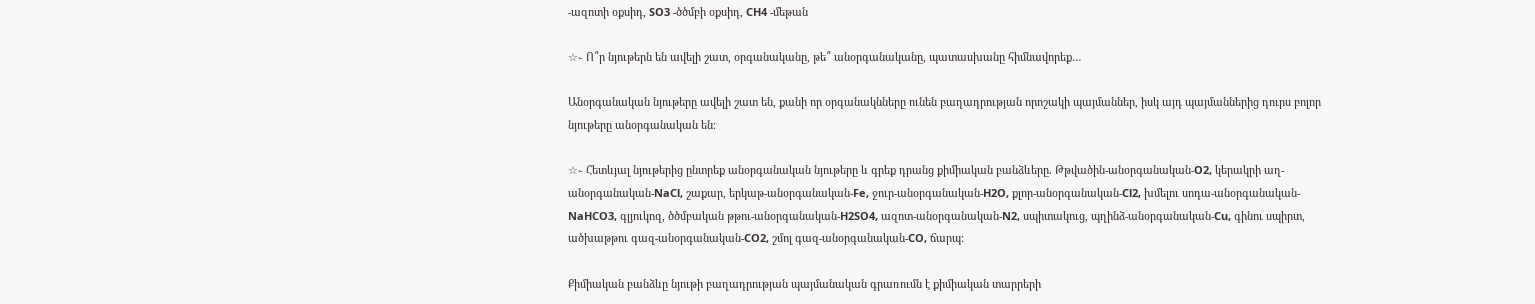-ազոտի օքսիդ, SO3 -ծծմբի օքսիդ, CH4 -մեթան

☆֊ Ո՞ր նյութերն են ավելի շատ, օրգանականը, թե՞ անօրգանականը, պատասխանը հիմնավորեք…

Անօրգանական նյութերը ավելի շատ են, քանի որ օրգանակնները ունեն բաղադրության որոշակի պայմաններ, իսկ այդ պայմաններից դուրս բոլոր նյութերը անօրգանական են։

☆֊ Հետևյալ նյութերից ընտրեք անօրգանական նյութերը և գրեք դրանց քիմիական բանձևերը. Թթվածին-անօրգանական-O2, կերակրի աղ-անօրգանական-NaCl, շաքար, երկաթ-անօրգանական-Fe, ջուր-անօրգանական-H2O, քլոր-անօրգանական-Cl2, խմելու սոդա-անօրգանական-NaHCO3, գլյուկոզ, ծծմբական թթու-անօրգանական-H2SO4, ազոտ-անօրգանական-N2, սպիտակուց, պղինձ-անօրգանական-Cu, գինու սպիրտ, ածխաթթու գազ-անօրգանական-CO2, շմոլ գազ-անօրգանական-CO, ճարպ:

Քիմիական բանձևը նյութի բաղադրության պայմանական գրառումն է քիմիական տարրերի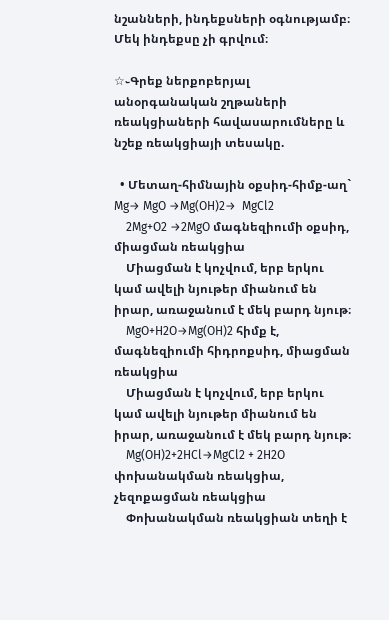նշանների, ինդեքսների օգնությամբ։ Մեկ ինդեքսը չի գրվում։

☆֊Գրեք ներքոբերյալ անօրգանական շղթաների ռեակցիաների հավասարումները և նշեք ռեակցիայի տեսակը.

  • Մետաղ-հիմնային օքսիդ-հիմք-աղ` Mg→ MgO →Mg(OH)2→  MgCl2
    2Mg+O2 →2MgO մագնեզիումի օքսիդ, միացման ռեակցիա
    Միացման է կոչվում, երբ երկու կամ ավելի նյութեր միանում են իրար, առաջանում է մեկ բարդ նյութ։
    MgO+H2O→Mg(OH)2 հիմք է, մագնեզիումի հիդրոքսիդ, միացման ռեակցիա
    Միացման է կոչվում, երբ երկու կամ ավելի նյութեր միանում են իրար, առաջանում է մեկ բարդ նյութ։
    Mg(OH)2+2HCl→MgCl2 + 2H2O փոխանակման ռեակցիա, չեզոքացման ռեակցիա
    Փոխանակման ռեակցիան տեղի է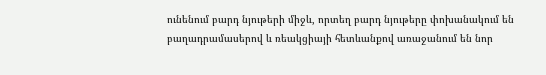ունենում բարդ նյութերի միջև, որտեղ բարդ նյութերը փոխանակում են բաղադրամասերով և ռեակցիայի հետևանքով առաջանում են նոր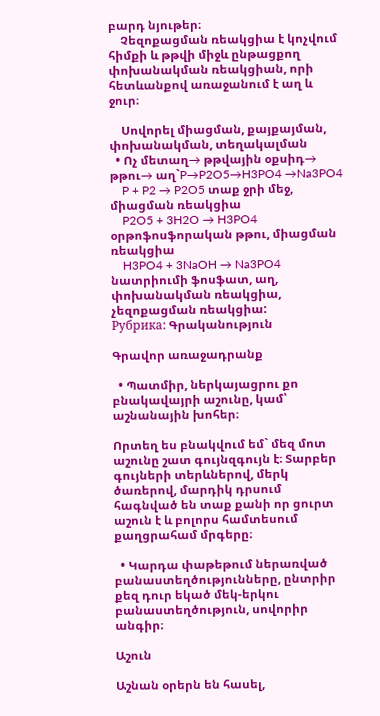բարդ նյութեր։
    Չեզոքացման ռեակցիա է կոչվում հիմքի և թթվի միջև ընթացքող փոխանակման ռեակցիան, որի հետևանքով առաջանում է աղ և ջուր։

    Սովորել միացման, քայքայման, փոխանակման, տեղակալման
  • Ոչ մետաղ→ թթվային օքսիդ→ թթու→ աղ`P→P2O5→H3PO4 →Na3PO4
    P + P2 → P2O5 տաք ջրի մեջ, միացման ռեակցիա
    P2O5 + 3H2O → H3PO4  օրթոֆոսֆորական թթու, միացման ռեակցիա
    H3PO4 + 3NaOH → Na3PO4 նատրիումի ֆոսֆատ, աղ, փոխանակման ռեակցիա, չեզոքացման ռեակցիա:
Рубрика: Գրականություն

Գրավոր առաջադրանք

  • Պատմիր, ներկայացրու քո բնակավայրի աշունը, կամ՝ աշնանային խոհեր։

Որտեղ ես բնակվում եմ` մեզ մոտ աշունը շատ գույնզգույն է։ Տարբեր գույների տերևներով, մերկ ծառերով, մարդիկ դրսում հագնված են տաք քանի որ ցուրտ աշուն է և բոլորս համտեսում քաղցրահամ մրգերը։

  • Կարդա փաթեթում ներառված բանաստեղծությունները, ընտրիր քեզ դուր եկած մեկ-երկու բանաստեղծություն, սովորիր անգիր։

Աշուն

Աշնան օրերն են հասել,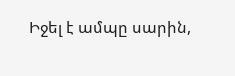Իջել է ամպը սարին,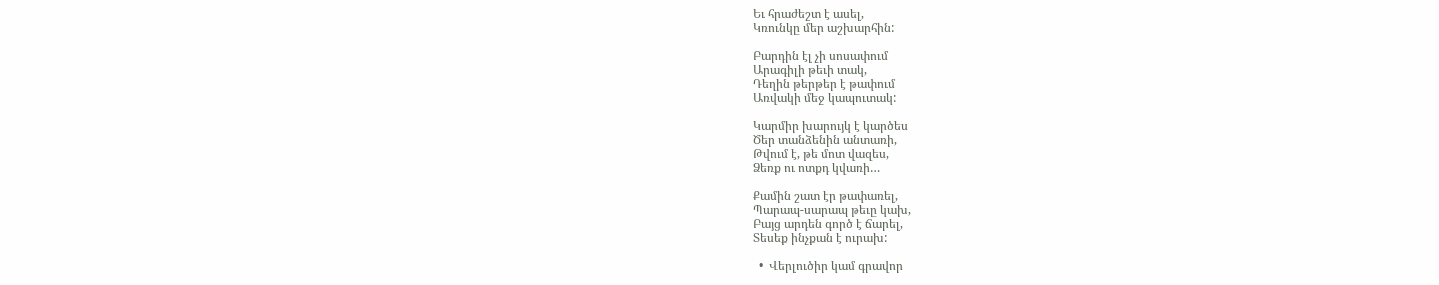Եւ հրաժեշտ է ասել,
Կռունկը մեր աշխարհին:

Բարդին էլ չի սոսափում
Արագիլի թեւի տակ,
Դեղին թերթեր է թափում
Առվակի մեջ կապուտակ:

Կարմիր խարույկ է կարծես
Ծեր տանձենին անտառի,
Թվում է, թե մոտ վազես,
Ձեռք ու ոտքդ կվառի…

Քամին շատ էր թափառել,
Պարապ-սարապ թեւը կախ,
Բայց արդեն գործ է ճարել,
Տեսեք ինչքան է ուրախ:

  •  Վերլուծիր կամ գրավոր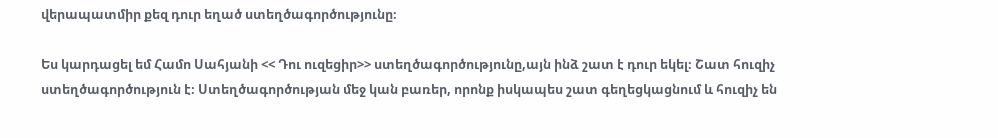վերապատմիր քեզ դուր եղած ստեղծագործությունը։

Ես կարդացել եմ Համո Սահյանի << Դու ուզեցիր>> ստեղծագործությունը,այն ինձ շատ է դուր եկել։ Շատ հուզիչ ստեղծագործություն է։ Ստեղծագործության մեջ կան բառեր, որոնք իսկապես շատ գեղեցկացնում և հուզիչ են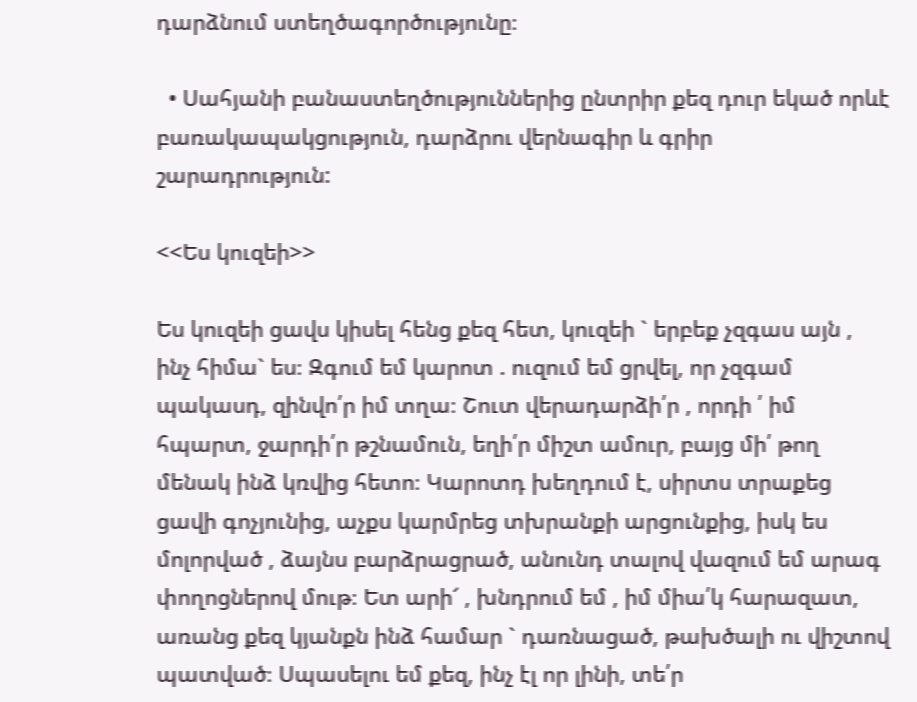դարձնում ստեղծագործությունը։

  • Սահյանի բանաստեղծություններից ընտրիր քեզ դուր եկած որևէ բառակապակցություն, դարձրու վերնագիր և գրիր շարադրություն:

<<Ես կուզեի>>

Ես կուզեի ցավս կիսել հենց քեզ հետ, կուզեի ` երբեք չզգաս այն , ինչ հիմա` ես։ Զգում եմ կարոտ . ուզում եմ ցրվել, որ չզգամ պակասդ, զինվո՛ր իմ տղա։ Շուտ վերադարձի՛ր , որդի ՛ իմ հպարտ, ջարդի՛ր թշնամուն, եղի՛ր միշտ ամուր, բայց մի՛ թող մենակ ինձ կռվից հետո։ Կարոտդ խեղդում է, սիրտս տրաքեց ցավի գոչյունից, աչքս կարմրեց տխրանքի արցունքից, իսկ ես մոլորված , ձայնս բարձրացրած, անունդ տալով վազում եմ արագ փողոցներով մութ։ Ետ արի՜ , խնդրում եմ , իմ միա՛կ հարազատ, առանց քեզ կյանքն ինձ համար ` դառնացած, թախծալի ու վիշտով պատված։ Սպասելու եմ քեզ, ինչ էլ որ լինի, տե՛ր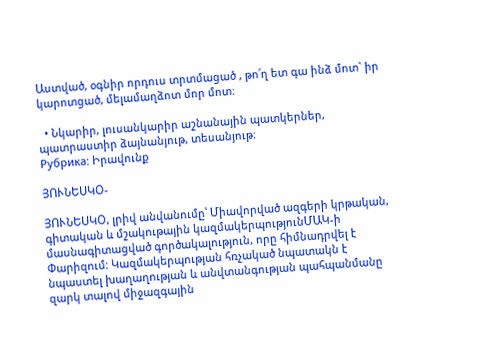Աստված, օգնիր որդուս տրտմացած , թո՛ղ ետ գա ինձ մոտ` իր կարոտցած, մելամաղձոտ մոր մոտ։

  • Նկարիր, լուսանկարիր աշնանային պատկերներ, պատրաստիր ձայնանյութ, տեսանյութ։
Рубрика: Իրավունք

ՅՈՒՆԵՍԿՕ-

ՅՈՒՆԵՍԿՕ, լրիվ անվանումը՝ Միավորված ազգերի կրթական, գիտական և մշակութային կազմակերպությունՄԱԿ-ի մասնագիտացված գործակալություն, որը հիմնադրվել է Փարիզում: Կազմակերպության հռչակած նպատակն է նպաստել խաղաղության և անվտանգության պահպանմանը զարկ տալով միջազգային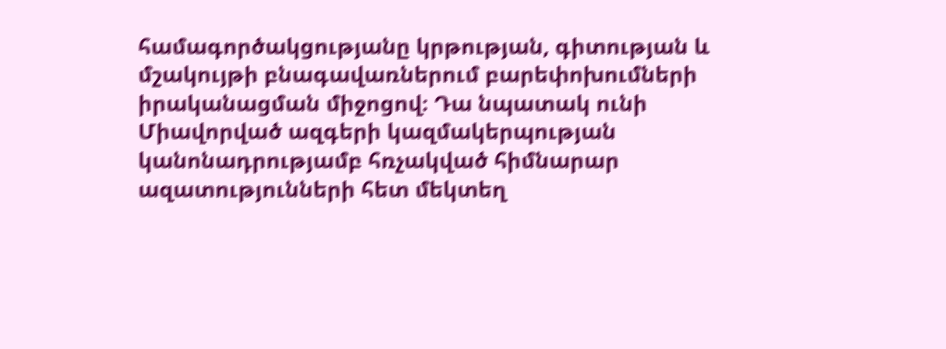համագործակցությանը կրթության, գիտության և մշակույթի բնագավառներում բարեփոխումների իրականացման միջոցով։ Դա նպատակ ունի Միավորված ազգերի կազմակերպության կանոնադրությամբ հռչակված հիմնարար ազատությունների հետ մեկտեղ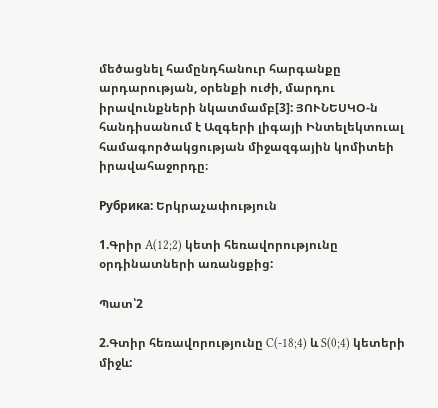մեծացնել համընդհանուր հարգանքը արդարության, օրենքի ուժի, մարդու իրավունքների նկատմամբ[3]: ՅՈՒՆԵՍԿՕ-ն հանդիսանում է Ազգերի լիգայի Ինտելեկտուալ համագործակցության միջազգային կոմիտեի իրավահաջորդը։

Рубрика: Երկրաչափություն

1.Գրիր A(12;2) կետի հեռավորությունը օրդինատների առանցքից:

Պատ՝2

2.Գտիր հեռավորությունը C(-18;4) և S(0;4) կետերի միջև: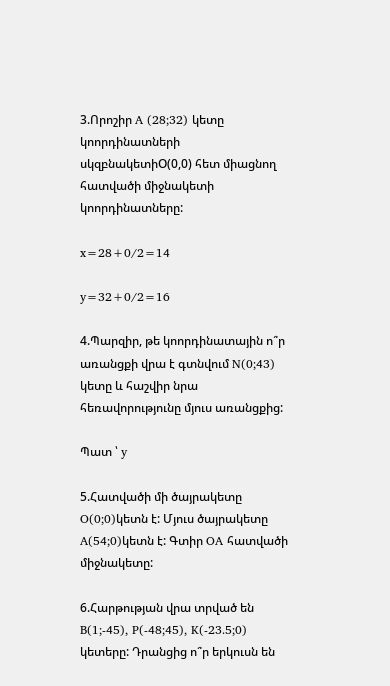3.Որոշիր A (28;32) կետը կոորդինատների սկզբնակետիO(0,0) հետ միացնող հատվածի միջնակետի կոորդինատները:

x=28+0/2=14

y=32+0/2=16

4.Պարզիր, թե կոորդինատային ո՞ր առանցքի վրա է գտնվում N(0;43) կետը և հաշվիր նրա հեռավորությունը մյուս առանցքից:

Պատ ՝ y

5.Հատվածի մի ծայրակետը O(0;0)կետն է: Մյուս ծայրակետը A(54;0)կետն է: Գտիր OA հատվածի միջնակետը:

6.Հարթության վրա տրված են B(1;-45), P(-48;45), K(-23.5;0) կետերը: Դրանցից ո՞ր երկուսն են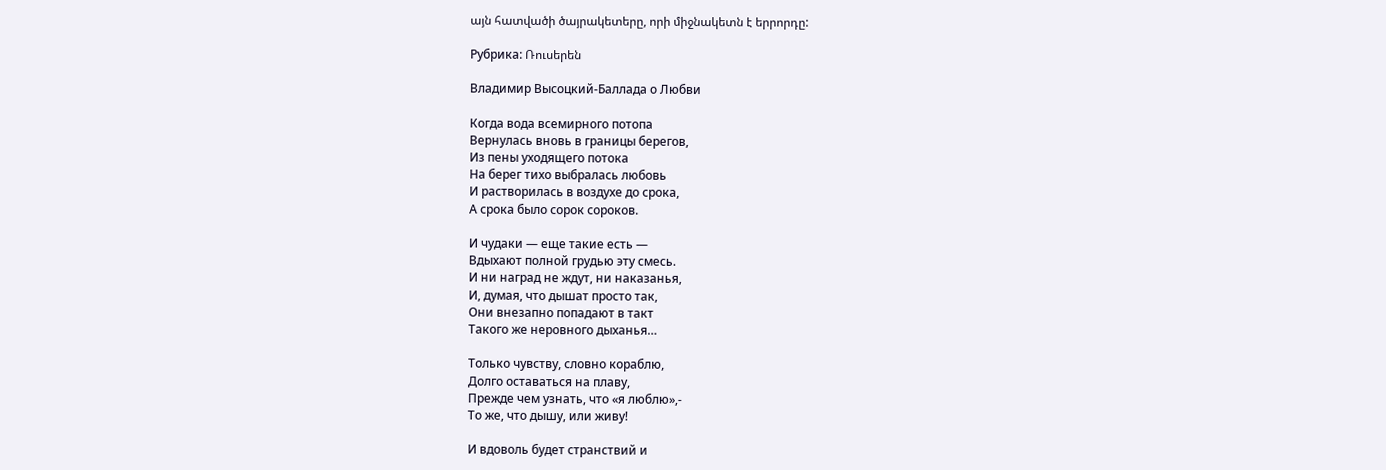այն հատվածի ծայրակետերը, որի միջնակետն է երրորդը:

Рубрика: Ռուսերեն

Владимир Высоцкий-Баллада о Любви

Когда вода всемирного потопа
Вернулась вновь в границы берегов,
Из пены уходящего потока
На берег тихо выбралась любовь
И растворилась в воздухе до срока,
А срока было сорок сороков.

И чудаки — еще такие есть —
Вдыхают полной грудью эту смесь.
И ни наград не ждут, ни наказанья,
И, думая, что дышат просто так,
Они внезапно попадают в такт
Такого же неровного дыханья…

Только чувству, словно кораблю,
Долго оставаться на плаву,
Прежде чем узнать, что «я люблю»,-
То же, что дышу, или живу!

И вдоволь будет странствий и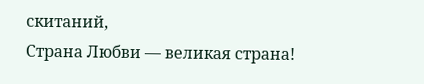скитаний,
Страна Любви — великая страна!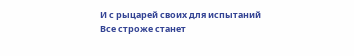И с рыцарей своих для испытаний
Все строже станет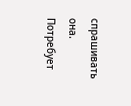спрашивать она.
Потребует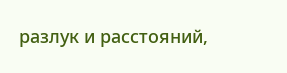разлук и расстояний,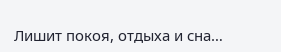Лишит покоя, отдыха и сна…